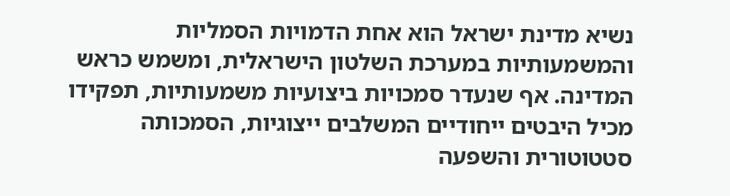נשיא מדינת ישראל הוא אחת הדמויות הסמליות והמשמעותיות במערכת השלטון הישראלית, ומשמש כראש המדינה. אף שנעדר סמכויות ביצועיות משמעותיות, תפקידו מכיל היבטים ייחודיים המשלבים ייצוגיות, הסמכותה סטטוטורית והשפעה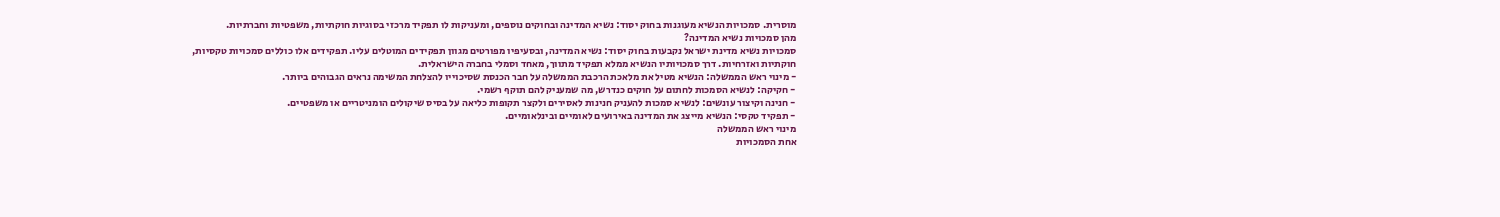מוסרית. סמכויות הנשיא מעוגנות בחוק יסוד: נשיא המדינה ובחוקים נוספים, ומעניקות לו תפקיד מרכזי בסוגיות חוקתיות, משפטיות וחברתיות.
מהן סמכויות נשיא המדינה?
סמכויות נשיא מדינת ישראל נקבעות בחוק יסוד: נשיא המדינה, ובסעיפיו מפורטים מגוון תפקידים המוטלים עליו. תפקידים אלו כוללים סמכויות טקסיות, חוקתיות ואזרחיות. דרך סמכויותיו הנשיא ממלא תפקיד מתווך, מאחד וסמלי בחברה הישראלית.
- מינוי ראש הממשלה: הנשיא מטיל את מלאכת הרכבת הממשלה על חבר הכנסת שסיכוייו להצלחת המשימה נראים הגבוהים ביותר.
- חקיקה: לנשיא הסמכות לחתום על חוקים כנדרש, מה שמעניק להם תוקף רשמי.
- חנינה וקיצור עונשים: לנשיא סמכות להעניק חנינות לאסירים ולקצר תקופות כליאה על בסיס שיקולים הומניטריים או משפטיים.
- תפקיד טקסי: הנשיא מייצג את המדינה באירועים לאומיים ובינלאומיים.
מינוי ראש הממשלה
אחת הסמכויות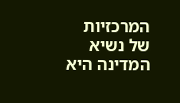המרכזיות של נשיא המדינה היא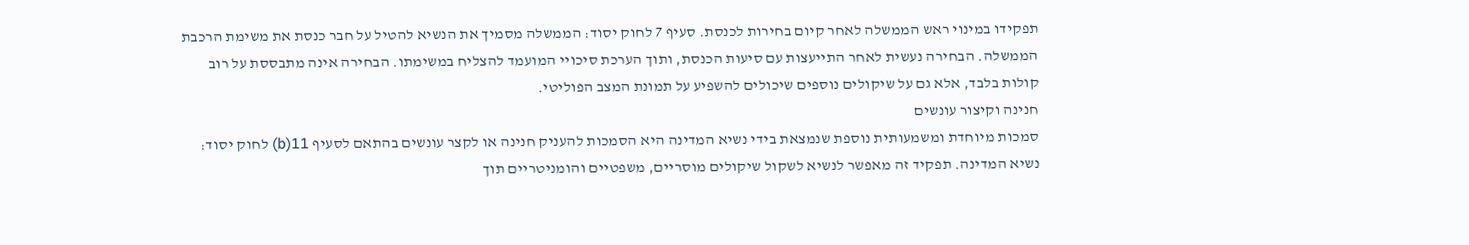תפקידו במינוי ראש הממשלה לאחר קיום בחירות לכנסת. סעיף 7 לחוק יסוד: הממשלה מסמיך את הנשיא להטיל על חבר כנסת את משימת הרכבת הממשלה. הבחירה נעשית לאחר התייעצות עם סיעות הכנסת, ותוך הערכת סיכויי המועמד להצליח במשימתו. הבחירה אינה מתבססת על רוב קולות בלבד, אלא גם על שיקולים נוספים שיכולים להשפיע על תמונת המצב הפוליטי.
חנינה וקיצור עונשים
סמכות מיוחדת ומשמעותית נוספת שנמצאת בידי נשיא המדינה היא הסמכות להעניק חנינה או לקצר עונשים בהתאם לסעיף 11(b) לחוק יסוד: נשיא המדינה. תפקיד זה מאפשר לנשיא לשקול שיקולים מוסריים, משפטיים והומניטריים תוך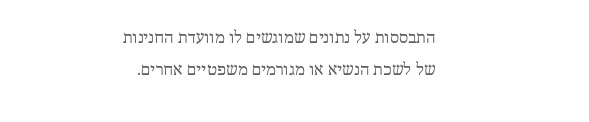התבססות על נתונים שמוגשים לו מוועדת החנינות של לשכת הנשיא או מגורמים משפטיים אחרים.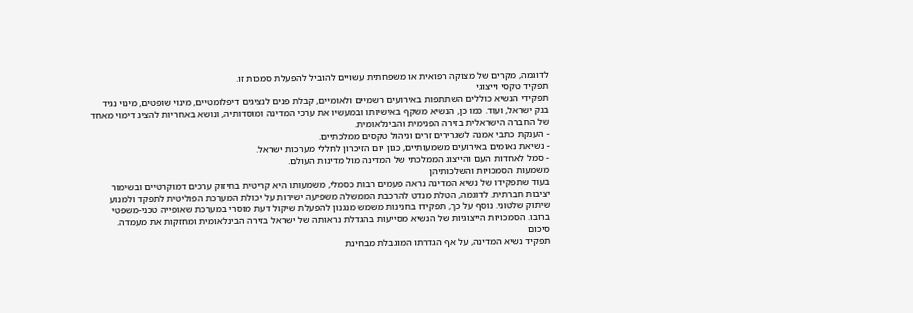לדוגמה, מקרים של מצוקה רפואית או משפחתית עשויים להוביל להפעלת סמכות זו.
תפקיד טקסי וייצוגי
תפקידי הנשיא כוללים השתתפות באירועים רשמיים ולאומיים, קבלת פנים לנציגים דיפלומטיים, מינוי שופטים, מינוי נגיד בנק ישראל, ועוד. כמו כן, הנשיא משקף באישיותו ובמעשיו את ערכי המדינה ומוסדותיה, ונושא באחריות להציג דימוי מאחד של החברה הישראלית בזירה הפנימית והבינלאומית.
- הענקת כתבי אמנה לשגרירים זרים וניהול טקסים ממלכתיים.
- נשיאת נאומים באירועים משמעותיים, כגון יום הזיכרון לחללי מערכות ישראל.
- סמל לאחדות העם והייצוג הממלכתי של המדינה מול מדינות העולם.
משמעות הסמכויות והשלכותיהן
בעוד שתפקידו של נשיא המדינה נראה פעמים רבות כסמלי, משמעותו היא קריטית בחיזוק ערכים דמוקרטיים ובשימור יציבות חברתית. לדוגמה, הטלת מנדט להרכבת הממשלה משפיעה ישירות על יכולת המערכת הפוליטית לתפקד ולמנוע שיתוק שלטוני. נוסף על כך, תפקידו בחנינות משמש מנגנון להפעלת שיקול דעת מוסרי במערכת שאופייה טכני-משפטי ברובו. הסמכויות הייצוגיות של הנשיא מסייעות בהגדלת נראותה של ישראל בזירה הבינלאומית ומחזקות את מעמדה.
סיכום
תפקיד נשיא המדינה, על אף הגדרתו המוגבלת מבחינת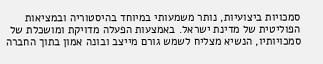סמכויות ביצועיות, נותר משמעותי במיוחד בהיסטוריה ובמציאות הפוליטית של מדינת ישראל. באמצעות הפעלה מדויקת ומושכלת של סמכויותיו, הנשיא מצליח לשמש גורם מייצב ובונה אמון בתוך החברה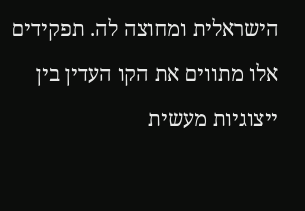הישראלית ומחוצה לה. תפקידים אלו מתווים את הקו העדין בין ייצוגיות מעשית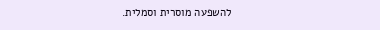להשפעה מוסרית וסמלית.